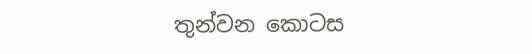තුන්වන කොටස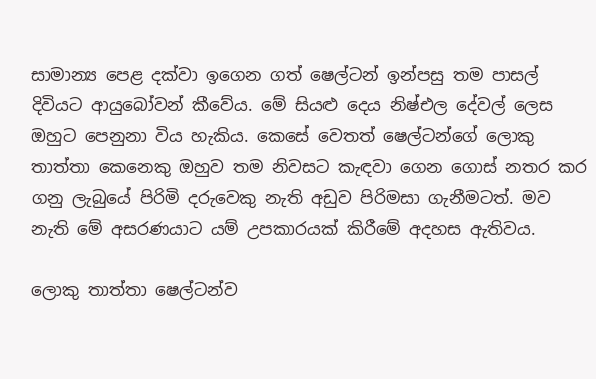සාමාන්‍ය පෙළ දක්වා ඉගෙන ගත් ෂෙල්ටන් ඉන්පසු තම පාසල් දිවියට ආයුබෝවන් කීවේය. මේ සියළු දෙය නිෂ්එල දේවල් ලෙස ඔහුට පෙනුනා විය හැකිය. කෙසේ වෙතත් ෂෙල්ටන්ගේ ලොකු තාත්තා කෙනෙකු ඔහුව තම නිවසට කැඳවා ගෙන ගොස් නතර කර ගනු ලැබුයේ පිරිමි දරුවෙකු නැති අඩුව පිරිමසා ගැනීමටත්. මව නැති මේ අසරණයාට යම් උපකාරයක් කිරීමේ අදහස ඇතිවය.

ලොකු තාත්තා ෂෙල්ටන්ව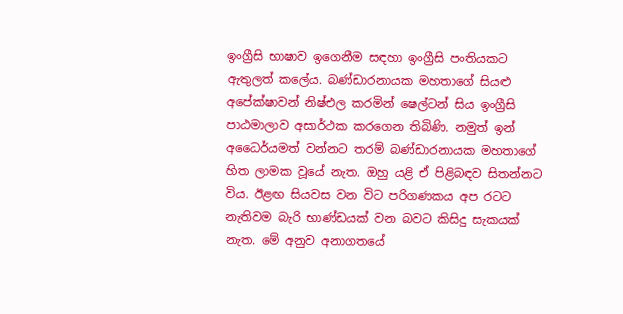ඉංග්‍රීසි භාෂාව ඉගෙනීම සඳහා ඉංග්‍රීසි පංතියකට ඇතුලත් කලේය. බණ්ඩාරනායක මහතාගේ සියළු අපේක්ෂාවන් නිෂ්එල කරමින් ෂෙල්ටන් සිය ඉංග්‍රීසි පාඨමාලාව අසාර්ථක කරගෙන තිබිණි. නමුත් ඉන් අධෛර්යමත් වන්නට තරම් බණ්ඩාරනායක මහතාගේ හිත ලාමක වූයේ නැත. ඔහු යළි ඒ පිළිබඳව සිතන්නට විය. ඊළඟ සියවස වන විට පරිගණකය අප රටට නැතිවම බැරි භාණ්ඩයක් වන බවට කිසිදු සැකයක් නැත. මේ අනුව අනාගතයේ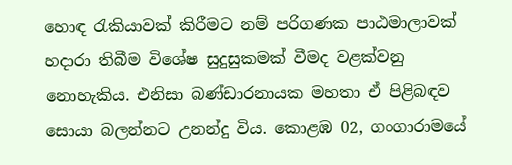හොඳ රැකියාවක් කිරීමට නම් පරිගණක පාඨමාලාවක් හදාරා තිබීම විශේෂ සුදුසුකමක් වීමද වළක්වනු නොහැකිය. එනිසා බණ්ඩාරනායක මහතා ඒ පිළිබඳව සොයා බලන්නට උනන්දු විය. කොළඹ 02, ගංගාරාමයේ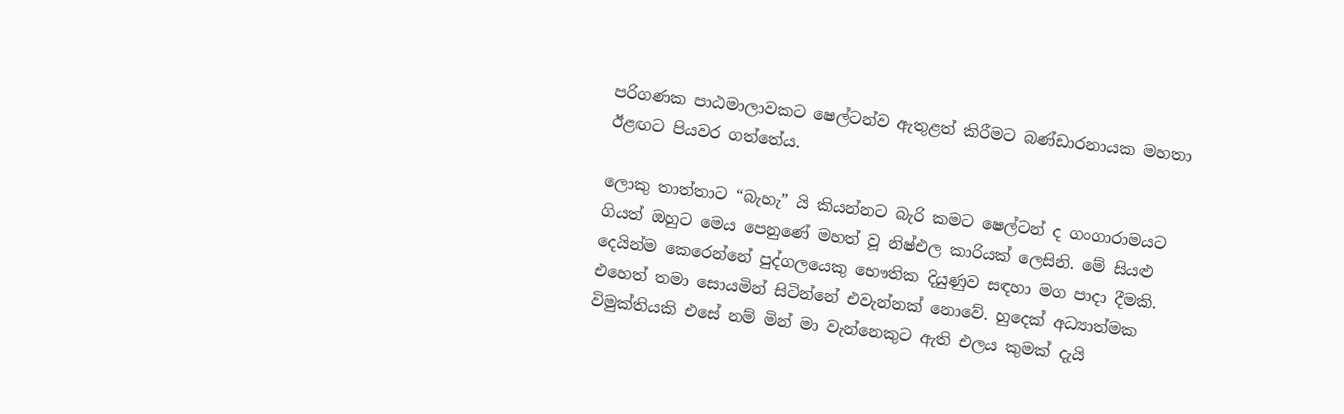පරිගණක පාඨමාලාවකට ෂෙල්ටන්ව ඇතුළත් කිරීමට බණ්ඩාරනායක මහතා ඊළඟට පියවර ගත්තේය.

ලොකු තාත්තාට “බැහැ” යි කියන්නට බැරි කමට ෂෙල්ටන් ද ගංගාරාමයට ගියත් ඔහුට මෙය පෙනුණේ මහත් වූ නිෂ්එල කාරියක් ලෙසිනි. මේ සියළු දෙයින්ම කෙරෙන්නේ පුද්ගලයෙකු භෞතික දියුණුව සඳහා මග පාදා දීමකි. එහෙත් තමා සොයමින් සිටින්නේ එවැන්නක් නොවේ. හුදෙක් අධ්‍යාත්මක විමුක්තියකි එසේ නම් මින් මා වැන්නෙකුට ඇති එලය කුමක් දැයි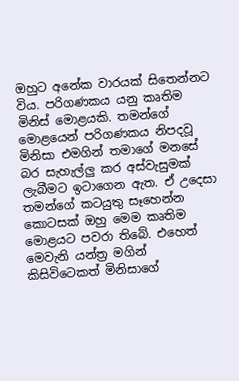ඔහුට අනේක වාරයක් සිතෙන්නට විය. පරිගණකය යනු කෘතිම මිනිස් මොළයකි. තමන්ගේ මොළයෙන් පරිගණකය නිපදවූ මිනිසා එමගින් තමාගේ මනසේ බර සැහැල්ලු කර අස්වැසුමක් ලැබීමට ඉටාගෙන ඇත. ඒ උදෙසා තමන්ගේ කටයුතු සෑහෙන්න කොටසක් ඔහු මෙම කෘතිම මොළයට පවරා තිබේ. එහෙත් මෙවැනි යන්ත්‍ර මගින් කිසිවිටෙකත් මිනිසාගේ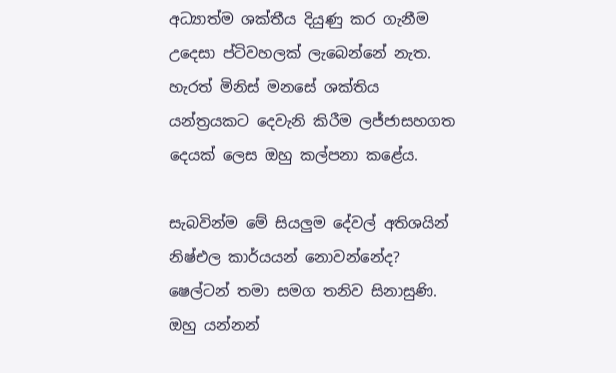අධ්‍යාත්ම ශක්තීය දියුණු කර ගැනීම උදෙසා ප්ටිවහලක් ලැබෙන්නේ නැත. හැරත් මිනිස් මනසේ ශක්තිය යන්ත්‍රයකට දෙවැනි කිරීම ලජ්ජාසහගත දෙයක් ලෙස ඔහු කල්පනා කළේය.

සැබවින්ම මේ සියලුම දේවල් අතිශයින් නිෂ්එල කාර්යයන් නොවන්නේද? ෂෙල්ටන් තමා සමග තනිව සිනාසුණි. ඔහු යන්නන්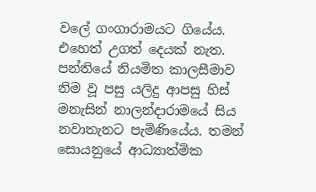වලේ ගංගාරාමයට ගියේය. එහෙත් උගත් දෙයක් නැත. පන්තියේ නියමිත කාලසීමාව නිම වූ පසු යලිදු ආපසු හිස් මනැසින් නාලන්දාරාමයේ සිය නවාතැනට පැමිණියේය. තමන් සොයනුයේ ආධ්‍යාත්මික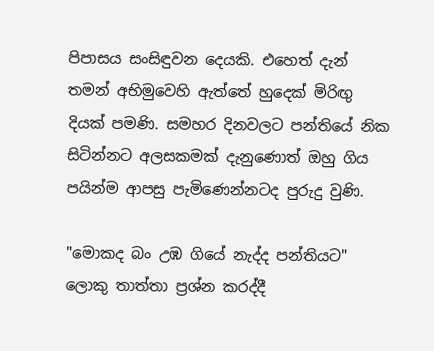පිපාසය සංසිඳුවන දෙයකි. එහෙත් දැන් තමන් අභිමුවෙහි ඇත්තේ හුදෙක් මිරිඟු දියක් පමණි. සමහර දිනවලට පන්තියේ නික සිටින්නට අලසකමක් දැනුණොත් ඔහු ගිය පයින්ම ආපසු පැමිණෙන්නටද පුරුදු වුණි.

"මොකද බං උඹ ගියේ නැද්ද පන්තියට" ලොකු තාත්තා ප්‍රශ්න කරද්දී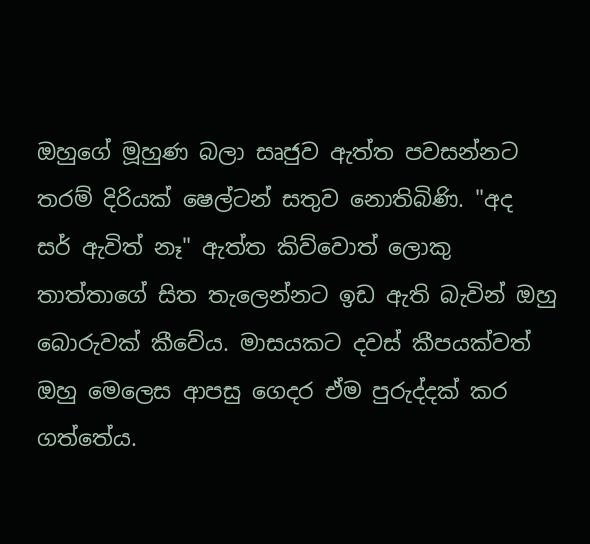ඔහුගේ මූහුණ බලා සෘජුව ඇත්ත පවසන්නට තරම් දිරියක් ෂෙල්ටන් සතුව නොතිබිණි. "අද සර් ඇවිත් නෑ" ඇත්ත කිව්වොත් ලොකු තාත්තාගේ සිත තැලෙන්නට ඉඩ ඇති බැවින් ඔහු බොරුවක් කීවේය. මාසයකට දවස් කීපයක්වත් ඔහු මෙලෙස ආපසු ගෙදර ඒම පුරුද්දක් කර ගත්තේය.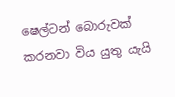ෂෙල්ටන් බොරුවක් කරනවා විය යුතු යැයි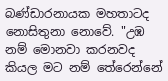බණ්ඩාරනායක මහතාටද නොසිතුනා නොවේ. "උඹ නම් මොනවා කරනවද කියල මට නම් තේරෙන්නේ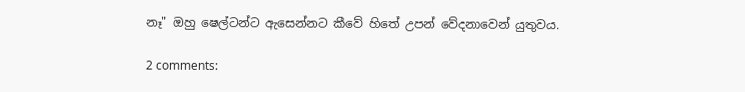නෑ" ඔහු ෂෙල්ටන්ට ඇසෙන්නට කීවේ හිතේ උපන් වේදනාවෙන් යුතුවය.

2 comments: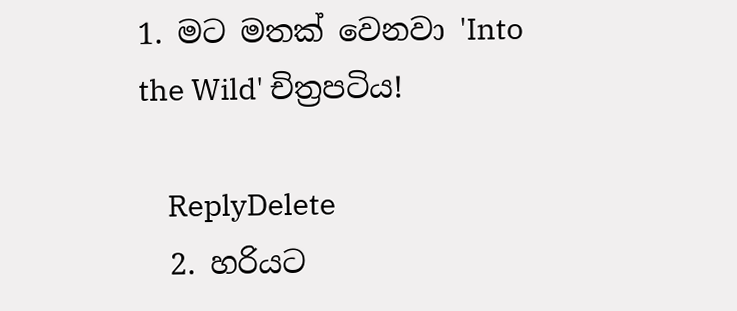1. මට මතක් වෙනවා 'Into the Wild' චිත්‍රපටිය!

    ReplyDelete
  2. හරියට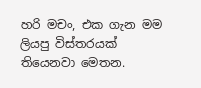හරි මචං, එක ගැන මම ලියපු විස්තරයක් තියෙනවා මෙතන.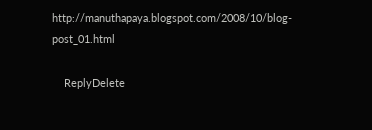http://manuthapaya.blogspot.com/2008/10/blog-post_01.html

    ReplyDelete